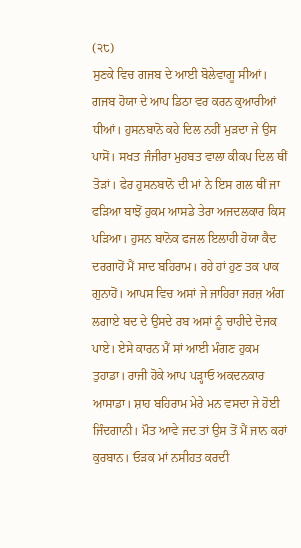(੨੮)
ਸੁਣਕੇ ਵਿਚ ਗਜਬ ਦੇ ਆਈ ਬੋਲੇਵਾਗੂ ਸੀਆਂ। ਗਜਬ ਹੋਯਾ ਦੇ ਆਪ ਡਿਠਾ ਵਰ ਕਰਨ ਕੁਆਰੀਆਂ ਧੀਆਂ। ਹੁਸਨਬਾਨੋ ਕਹੇ ਦਿਲ ਨਹੀਂ ਮੁੜਦਾ ਜੇ ਉਸ ਪਾਸੋਂ। ਸਖਤ ਜੰਜੀਰਾ ਮੁਹਬਤ ਵਾਲਾ ਕੀਕਪ ਦਿਲ ਥੀਂ ਤੋੜਾਂ। ਫੇਰ ਹੁਸਨਬਾਨੋ ਦੀ ਮਾਂ ਨੇ ਇਸ ਗਲ ਥੀਂ ਜਾ ਫੜਿਆ ਬਾਝੋਂ ਹੁਕਮ ਆਸਡੇ ਤੇਰਾ ਅਜਦਲਕਾਰ ਕਿਸ ਪੜਿਆ। ਹੁਸਨ ਬਾਨੋਕ ਫਜਲ ਇਲਾਹੀ ਹੋਯਾ ਕੈਦ ਦਰਗਾਹੋਂ ਮੈਂ ਸਾਦ ਬਹਿਰਾਮ। ਰਹੇ ਹਾਂ ਹੁਣ ਤਕ ਪਾਕ ਗੁਨਾਹੋਂ। ਆਪਸ ਵਿਚ ਅਸਾਂ ਜੇ ਜਾਹਿਰਾ ਜਰਜ਼ ਅੰਗ ਲਗਾਏ ਬਦ ਦੇ ਉਸਦੇ ਰਬ ਅਸਾਂ ਨੂੰ ਚਾਹੀਦੇ ਦੋਜਕ ਪਾਏ। ਏਸੇ ਕਾਰਨ ਮੈਂ ਸਾਂ ਆਈ ਮੰਗਣ ਹੁਕਮ ਤੁਹਾਡਾ। ਰਾਜੀ ਹੋਕੇ ਆਪ ਪੜ੍ਹਾਓ ਅਕਦਨਕਾਰ ਆਸਾਡਾ। ਸ਼ਾਹ ਬਹਿਰਾਮ ਮੇਰੇ ਮਨ ਵਸਦਾ ਜੇ ਹੋਈ ਜਿੰਦਗਾਨੀ। ਮੌਤ ਆਵੇ ਜਦ ਤਾਂ ਉਸ ਤੋਂ ਮੈਂ ਜਾਨ ਕਰਾਂ ਕੁਰਬਾਨ। ਓੜਕ ਮਾਂ ਨਸੀਹਤ ਕਰਦੀ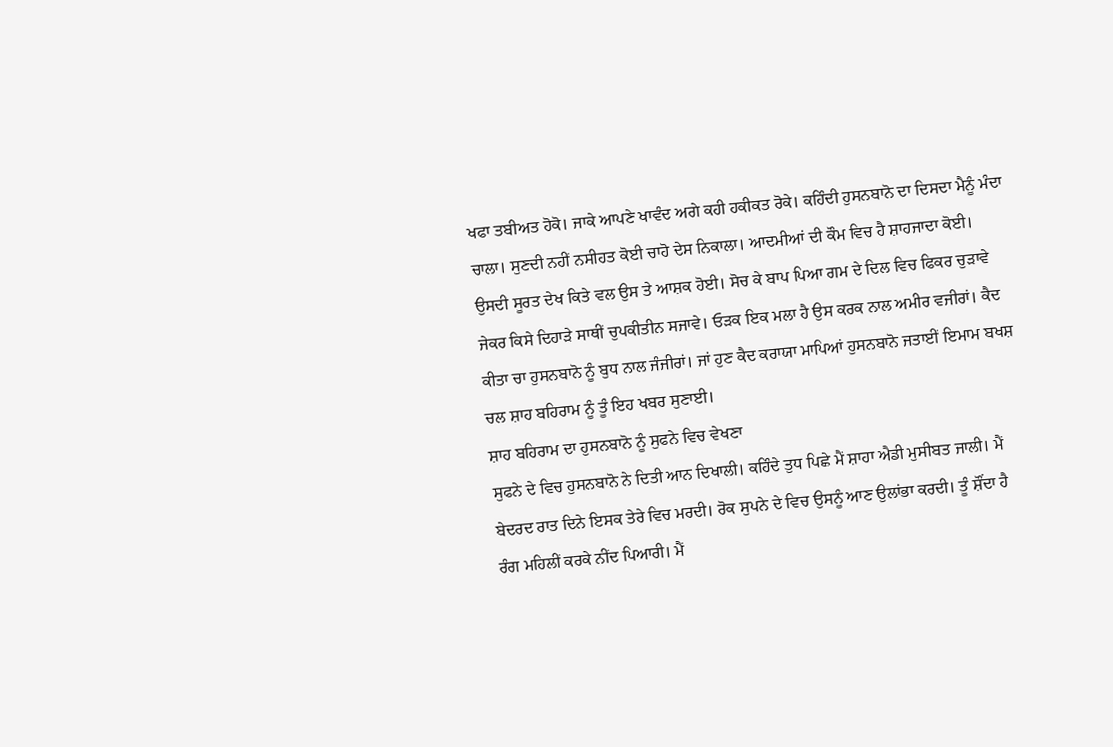ਖਫਾ ਤਬੀਅਤ ਹੋਕੋ। ਜਾਕੇ ਆਪਣੇ ਖਾਵੰਦ ਅਗੇ ਕਹੀ ਹਕੀਕਤ ਰੋਕੇ। ਕਹਿੰਦੀ ਹੁਸਨਬਾਨੋ ਦਾ ਦਿਸਦਾ ਮੈਨੂੰ ਮੰਦਾ ਚਾਲਾ। ਸੁਣਦੀ ਨਹੀਂ ਨਸੀਹਤ ਕੋਈ ਚਾਹੋ ਦੇਸ ਨਿਕਾਲਾ। ਆਦਮੀਆਂ ਦੀ ਕੌਮ ਵਿਚ ਹੈ ਸ਼ਾਹਜਾਦਾ ਕੋਈ। ਉਸਦੀ ਸੂਰਤ ਦੇਖ ਕਿਤੇ ਵਲ ਉਸ ਤੇ ਆਸ਼ਕ ਹੋਈ। ਸੋਚ ਕੇ ਬਾਪ ਪਿਆ ਗਮ ਦੇ ਦਿਲ ਵਿਚ ਫਿਕਰ ਚੁੜਾਵੇ ਜੇਕਰ ਕਿਸੇ ਦਿਹਾੜੇ ਸਾਥੀਂ ਚੁਪਕੀਤੀਨ ਸਜਾਵੇ। ਓੜਕ ਇਕ ਮਲਾ ਹੈ ਉਸ ਕਰਕ ਨਾਲ ਅਮੀਰ ਵਜੀਰਾਂ। ਕੈਦ ਕੀਤਾ ਚਾ ਹੁਸਨਬਾਨੋ ਨੂੰ ਬੁਧ ਨਾਲ ਜੰਜੀਰਾਂ। ਜਾਂ ਹੁਣ ਕੈਦ ਕਰਾਯਾ ਮਾਪਿਆਂ ਹੁਸਨਬਾਨੋ ਜਤਾਈਂ ਇਮਾਮ ਬਖਸ਼ ਚਲ ਸ਼ਾਹ ਬਹਿਰਾਮ ਨੂੰ ਤੂੰ ਇਹ ਖਬਰ ਸੁਣਾਈ।
ਸ਼ਾਹ ਬਹਿਰਾਮ ਦਾ ਹੁਸਨਬਾਨੋ ਨੂੰ ਸੁਫਨੇ ਵਿਚ ਵੇਖਣਾ
ਸੁਫਨੇ ਦੇ ਵਿਚ ਹੁਸਨਬਾਨੋ ਨੇ ਦਿਤੀ ਆਨ ਦਿਖਾਲੀ। ਕਹਿੰਦੇ ਤੁਧ ਪਿਛੇ ਮੈਂ ਸ਼ਾਹਾ ਐਡੀ ਮੁਸੀਬਤ ਜਾਲੀ। ਮੈਂ ਬੇਦਰਦ ਰਾਤ ਦਿਨੇ ਇਸਕ ਤੇਰੇ ਵਿਚ ਮਰਦੀ। ਰੋਕ ਸੁਪਨੇ ਦੇ ਵਿਚ ਉਸਨੂੰ ਆਣ ਉਲਾਂਭਾ ਕਰਦੀ। ਤੂੰ ਸ਼ੌਂਦਾ ਹੈ ਰੰਗ ਮਹਿਲੀਂ ਕਰਕੇ ਨੀਂਦ ਪਿਆਰੀ। ਮੈਂ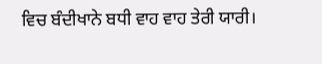ਵਿਚ ਬੰਦੀਖਾਨੇ ਬਧੀ ਵਾਹ ਵਾਹ ਤੇਰੀ ਯਾਰੀ।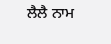ਲੈਲੈ ਨਾਮ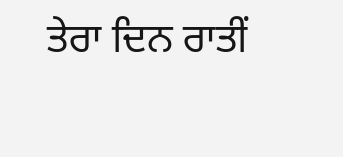ਤੇਰਾ ਦਿਨ ਰਾਤੀਂ